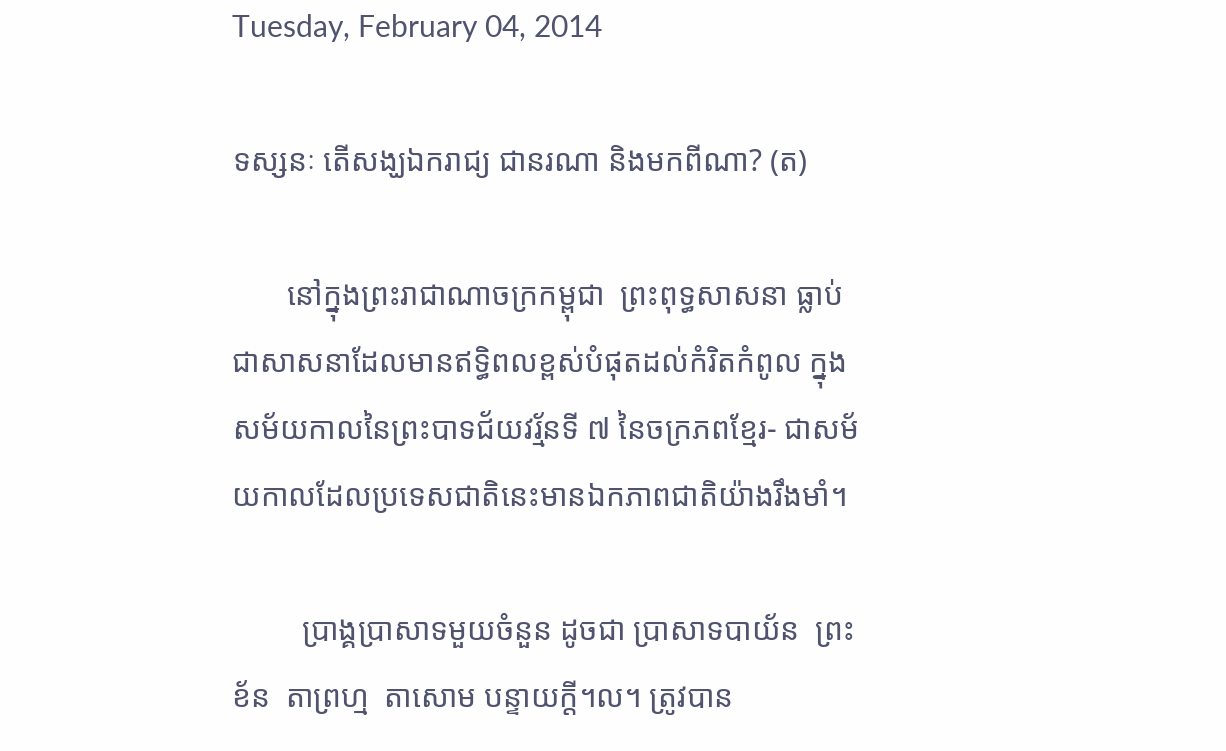Tuesday, February 04, 2014

ទស្សនៈ តើសង្ឃឯករាជ្យ ជានរណា និងមកពីណា? (ត)

       នៅក្នុងព្រះរាជាណាចក្រកម្ពុជា  ព្រះពុទ្ធសាសនា ធ្លាប់ជាសាសនាដែលមានឥទ្ធិពលខ្ពស់បំផុតដល់កំរិតកំពូល ក្នុងសម័យកាលនៃព្រះបាទជ័យវរ្ម័នទី ៧ នៃចក្រភពខ្មែរ- ជាសម័យកាលដែលប្រទេសជាតិនេះមានឯកភាពជាតិយ៉ាងរឹងមាំ។

         ប្រាង្គប្រាសាទមួយចំនួន ដូចជា ប្រាសាទបាយ័ន  ព្រះខ័ន  តាព្រហ្ម  តាសោម បន្ទាយក្តី។ល។ ត្រូវបាន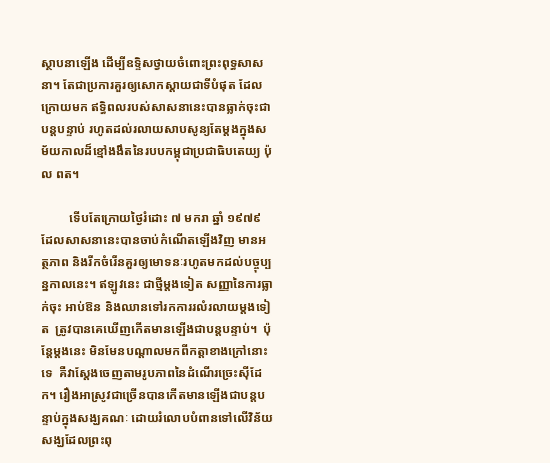ស្ថាបនាឡើង ដើម្បីឧទ្ទិសថ្វាយចំពោះព្រះពុទ្ធសាសនា។ តែជាប្រការគួរឲ្យសោកស្តាយជាទីបំផុត ដែលក្រោយមក ឥទ្ធិពលរបស់សាសនានេះបានធ្លាក់ចុះជាបន្តបន្ទាប់ រហូតដល់រលាយសាបសូន្យតែម្តងក្នុងសម័យកាលដ៏ខ្មៅងងឹតនៃរបបកម្ពុជាប្រជាធិបតេយ្យ ប៉ុល ពត។

         ទើបតែក្រោយថ្ងៃរំដោះ ៧ មករា ឆ្នាំ ១៩៧៩ ដែលសាសនានេះបានចាប់កំណើតឡើងវិញ មានអត្ថភាព និងរីកចំរើនគួរឲ្យមោទនៈរហូតមកដល់បច្ចុប្បន្នកាលនេះ។ ឥឡូវនេះ ជាថ្មីម្តងទៀត សញ្ញានៃការធ្លាក់ចុះ អាប់ឱន និងឈានទៅរកការរលំរលាយម្តងទៀត  ត្រូវបានគេឃើញកើតមានឡើងជាបន្តបន្ទាប់។  ប៉ុន្តែម្តងនេះ មិនមែនបណ្តាលមកពីកត្តាខាងក្រៅនោះទេ  គឺវាស្តែងចេញតាមរូបភាពនៃដំណើរច្រេះស៊ីដែក។ រឿងអាស្រូវជាច្រើនបានកើតមានឡើងជាបន្តបន្ទាប់ក្នុងសង្ឃគណៈ ដោយរំលោបបំពានទៅលើវិន័យសង្ឃដែលព្រះពុ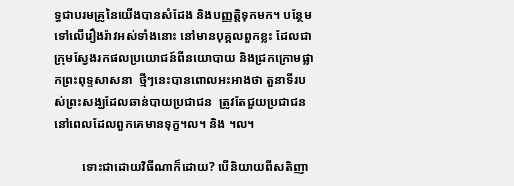ទ្ធជាបរមគ្រូនៃយើងបានសំដែង និងបញ្ញត្តិទុកមក។ បន្ថែមទៅលើរឿងរ៉ាវអស់ទាំងនោះ នៅមានបុគ្គលពួកខ្លះ ដែលជាក្រុមស្វែងរកផលប្រយោជន៍ពីនយោបាយ និងជ្រកក្រោមផ្លាកព្រះពុទ្ទសាសនា  ថ្មីៗនេះបានពោលអះអាងថា តួនាទីរបស់ព្រះសង្ឃដែលឆាន់បាយប្រជាជន  ត្រូវតែជួយប្រជាជន នៅពេលដែលពួកគេមានទុក្ខ។ល។ និង ។ល។

         ទោះជាដោយវិធីណាក៏ដោយ? បើនិយាយពីសតិញា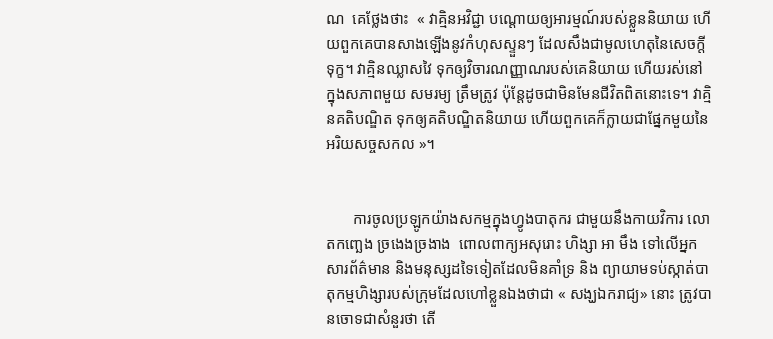ណ  គេថ្លែងថាះ  « វាគ្មិនអវិជ្ជា បណ្តោយឲ្យអារម្មណ៍របស់ខ្លួននិយាយ ហើយពួកគេបានសាងឡើងនូវកំហុសស្ទួនៗ ដែលសឹងជាមូលហេតុនៃសេចក្តីទុក្ខ។ វាគ្មិនឈ្លាសវៃ ទុកឲ្យវិចារណញ្ញាណរបស់គេនិយាយ ហើយរស់នៅ
ក្នុងសភាពមួយ សមរម្យ ត្រឹមត្រូវ ប៉ុន្តែដូចជាមិនមែនជីវិតពិតនោះទេ។ វាគ្មិនគតិបណ្ឌិត ទុកឲ្យគតិបណ្ឌិតនិយាយ ហើយពួកគេក៏ក្លាយជាផ្នែកមួយនៃ អរិយសច្ចសកល »។


       ការចូលប្រឡូកយ៉ាងសកម្មក្នុងហ្វូងបាតុករ ជាមួយនឹងកាយវិការ លោតកញ្ឆេង ច្រងេងច្រងាង  ពោលពាក្យអសុរោះ ហិង្សា អា មឹង ទៅលើអ្នកសារព័ត៌មាន និងមនុស្សដទៃទៀតដែលមិនគាំទ្រ និង ព្យាយាមទប់ស្កាត់បាតុកម្មហិង្សារបស់ក្រុមដែលហៅខ្លួនឯងថាជា « សង្ឃឯករាជ្យ» នោះ ត្រូវបានចោទជាសំនួរថា តើ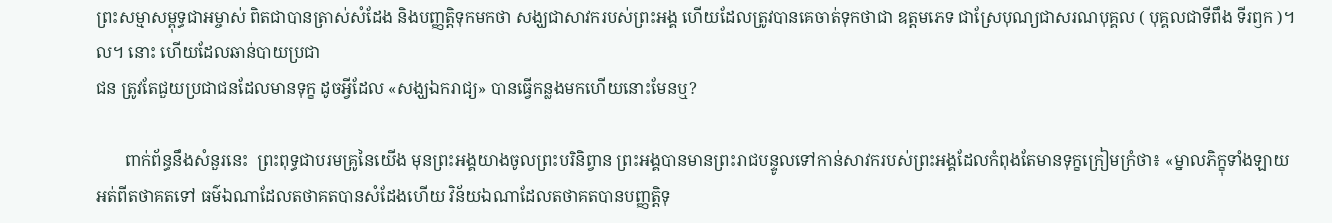ព្រះសម្មាសម្ពុទ្ធជាអម្ចាស់ ពិតជាបានត្រាស់សំដែង និងបញ្ញត្តិទុកមកថា សង្ឃជាសាវករបស់ព្រះអង្គ ហើយដែលត្រូវបានគេចាត់ទុកថាជា ឧត្តមភេទ ជាស្រែបុណ្យជាសរណបុគ្គល ( បុគ្គលជាទីពឹង ទីរឭក )។ល។ នោះ ហើយដែលឆាន់បាយប្រជា
ជន ត្រូវតែជួយប្រជាជនដែលមានទុក្ខ ដូចអ្វីដែល «សង្ឃឯករាជ្យ» បានធ្វើកន្លងមកហើយនោះមែនឬ?

       ពាក់ព័ន្ធនឹងសំនួរនេះ  ព្រះពុទ្ធជាបរមគ្រូនៃយើង មុនព្រះអង្គយាងចូលព្រះបរិនិព្វាន ព្រះអង្គបានមានព្រះរាជបន្ទូលទៅកាន់សាវករបស់ព្រះអង្គដែលកំពុងតែមានទុក្ខក្រៀមក្រំថា៖ «ម្នាលភិក្ខុទាំងឡាយ អត់ពីតថាគតទៅ ធម៌ឯណាដែលតថាគតបានសំដែងហើយ វិន័យឯណាដែលតថាគតបានបញ្ញត្តិទុ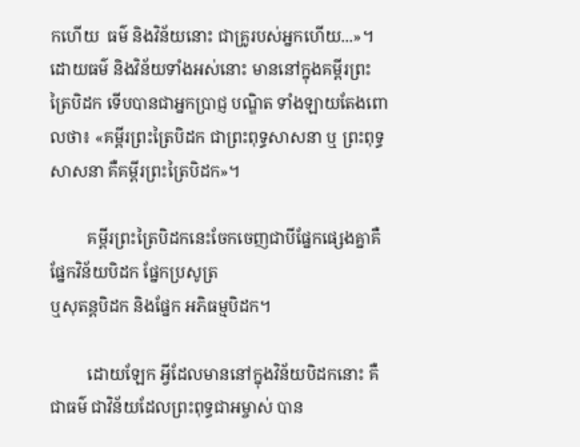កហើយ  ធម៌ និងវិន័យនោះ ជាគ្រូរបស់អ្នកហើយ...»។ ដោយធម៌ និងវិន័យទាំងអស់នោះ មាននៅក្នុងគម្ពីរព្រះត្រៃបិដក ទើបបានជាអ្នកប្រាជ្ញ បណ្ឌិត ទាំងឡាយតែងពោលថា៖ «គម្ពីរព្រះត្រៃបិដក ជាព្រះពុទ្ធសាសនា ឬ ព្រះពុទ្ធសាសនា គឺគម្ពីរព្រះត្រៃបិដក»។

         គម្ពីរព្រះត្រៃបិដកនេះចែកចេញជាបីផ្នែកផ្សេងគ្នាគឺ  ផ្នែកវិន័យបិដក ផ្នែកប្រសូត្រ
ឬសុតន្តបិដក និងផ្នែក អភិធម្មបិដក។

         ដោយឡែក អ្វីដែលមាននៅក្នុងវិន័យបិដកនោះ គឺជាធម៌ ជាវិន័យដែលព្រះពុទ្ធជាអម្ចាស់ បាន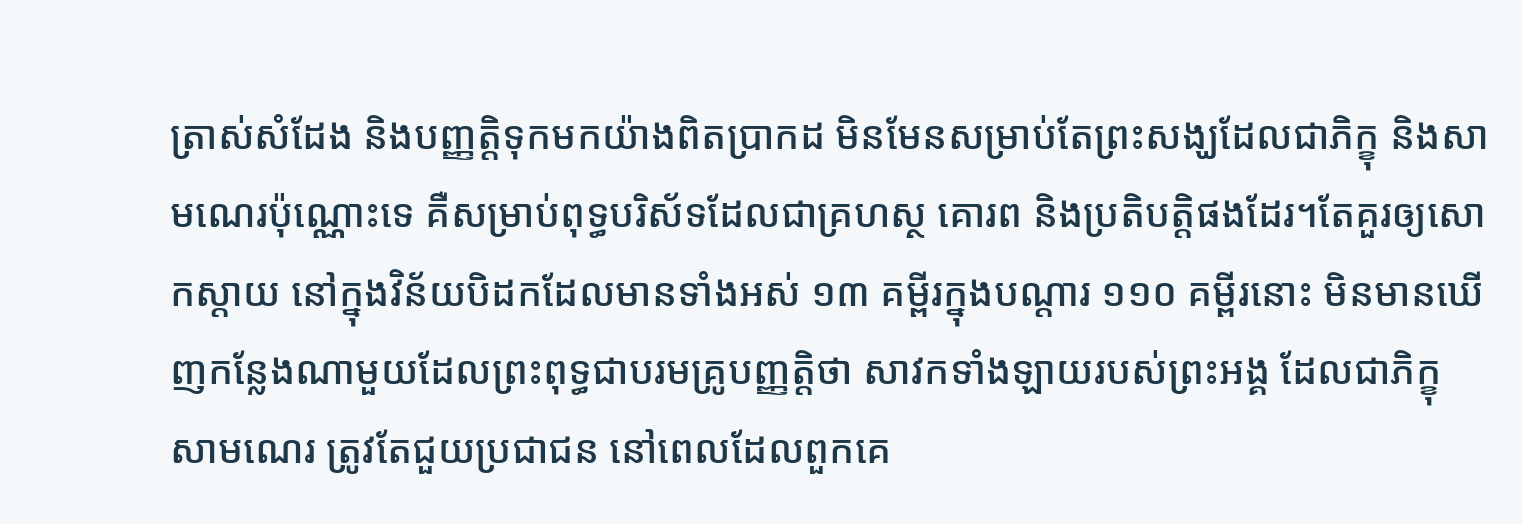ត្រាស់សំដែង និងបញ្ញត្តិទុកមកយ៉ាងពិតប្រាកដ មិនមែនសម្រាប់តែព្រះសង្ឃដែលជាភិក្ខុ និងសាមណេរប៉ុណ្ណោះទេ គឺសម្រាប់ពុទ្ធបរិស័ទដែលជាគ្រហស្ថ គោរព និងប្រតិបត្តិផងដែរ។តែគួរឲ្យសោកស្តាយ នៅក្នុងវិន័យបិដកដែលមានទាំងអស់ ១៣ គម្ពីរក្នុងបណ្តារ ១១០ គម្ពីរនោះ មិនមានឃើញកន្លែងណាមួយដែលព្រះពុទ្ធជាបរមគ្រូបញ្ញត្តិថា សាវកទាំងឡាយរបស់ព្រះអង្គ ដែលជាភិក្ខុ សាមណេរ ត្រូវតែជួយប្រជាជន នៅពេលដែលពួកគេ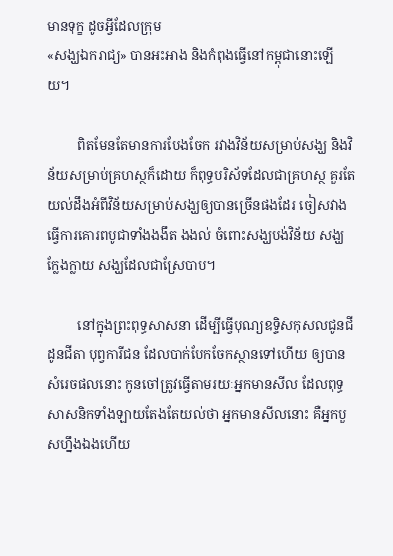មានទុក្ខ ដូចអ្វីដែលក្រុម
«សង្ឃឯករាជ្យ» បានអះអាង និងកំពុងធ្វើនៅកម្ពុជានោះឡើយ។

         ពិតមែនតែមានការបែងចែក រវាងវិន័យសម្រាប់សង្ឃ និងវិន័យសម្រាប់គ្រហស្ថក៏ដោយ ក៏ពុទ្ធបរិស័ទដែលជាគ្រហស្ថ គួរតែយល់ដឹងអំពីវិន័យសម្រាប់សង្ឃឲ្យបានច្រើនផងដែរ ចៀសវាងធ្វើការគោរពបូជាទាំងងងឹត ងងល់ ចំពោះសង្ឃបង់វិន័យ សង្ឃក្លែងក្លាយ សង្ឃដែលជាស្រែបាប។

         នៅក្នុងព្រះពុទ្ធសាសនា ដើម្បីធ្វើបុណ្យឧទ្ទិសកុសលជូនជីដូនជីតា បុព្វការីជន ដែលបាក់បែកចែកស្ថានទៅហើយ ឲ្យបានសំរេចផលនោះ កូនចៅត្រូវធ្វើតាមរយៈអ្នកមានសីល ដែលពុទ្ធ
សាសនិកទាំងឡាយតែងតែយល់ថា អ្នកមានសីលនោះ គឺអ្នកបួសហ្នឹងឯងហើយ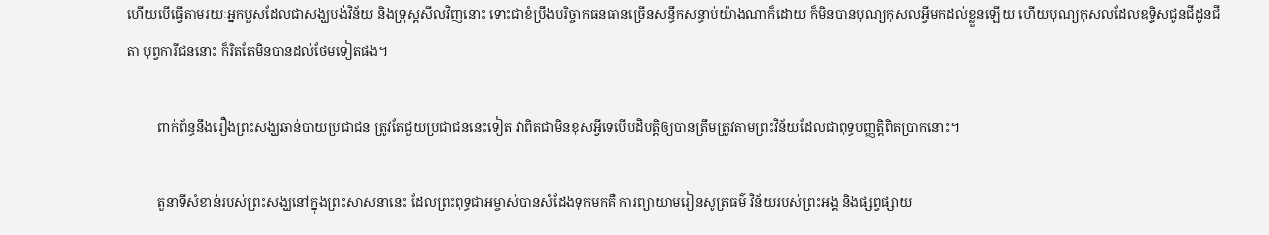ហើយបើធ្វើតាមរយៈអ្នកបួសដែលជាសង្ឃបង់វិន័យ និងទ្រុស្តសីលវិញនោះ ទោះជាខំប្រឹងបរិច្ចាកធនធានច្រើនសន្ធឹកសន្ធាប់យ៉ាងណាក៏ដោយ ក៏មិនបានបុណ្យកុសលអ្វីមកដល់ខ្លួនឡើយ ហើយបុណ្យកុសលដែលឧទ្ទិសជូនជីដូនជីតា បុព្វការីជននោះ ក៏រិតតែមិនបានដល់ថែមទៀតផង។

         ពាក់ព័ន្ធនឹងរឿងព្រះសង្ឃឆាន់បាយប្រជាជន ត្រូវតែជួយប្រជាជននេះទៀត វាពិតជាមិនខុសអ្វីទេបើបដិបត្តិឲ្យបានត្រឹមត្រូវតាមព្រះវិន័យដែលជាពុទ្ធបញ្ញត្តិពិតប្រាកនោះ។

         តួនាទីសំខាន់របស់ព្រះសង្ឃនៅក្នុងព្រះសាសនានេះ ដែលព្រះពុទ្ធជាអម្ចាស់បានសំដែងទុកមកគឺ ការព្យាយាមរៀនសូត្រធម៌ វិន័យរបស់ព្រះអង្គ និងផ្សព្វផ្សាយ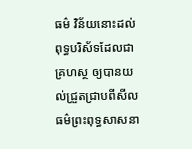ធម៌ វិន័យនោះដល់ពុទ្ធបរិស័ទដែលជាគ្រហស្ថ ឲ្យបានយល់ជ្រួតជ្រាបពីសីលធម៌ព្រះពុទ្ធសាសនា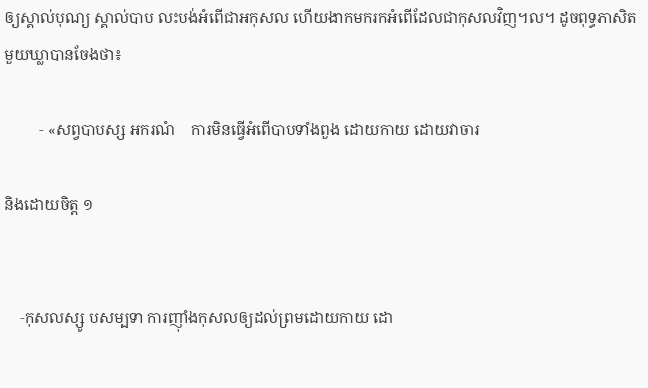ឲ្យស្គាល់បុណ្យ ស្គាល់បាប លះបង់អំពើជាអកុសល ហើយងាកមករកអំពើដែលជាកុសលវិញ។ល។ ដូចពុទ្ធភាសិតមួយឃ្លាបានចែងថា៖

         ‑ «សព្វបាបស្ស អករណំ    ការមិនធ្វើអំពើបាបទាំងពួង ដោយកាយ ដោយវាចារ

និងដោយចិត្ត ១


    ‑កុសលស្សូ បសម្បទា ការញ៉ាំងកុសលឲ្យដល់ព្រមដោយកាយ ដោ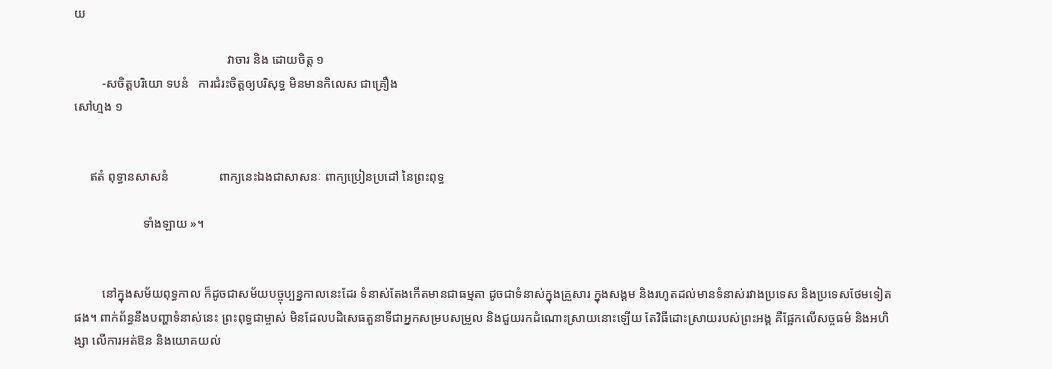យ

                                                 វាចារ និង ដោយចិត្ត ១
         ‑សចិត្តបរិយោ ទបនំ   ការជំរះចិត្តឲ្យបរិសុទ្ធ មិនមានកិលេស ជាគ្រឿង
សៅហ្មង ១


     ឥតំ ពុទ្ធានសាសនំ                ពាក្យនេះឯងជាសាសនៈ ពាក្យប្រៀនប្រដៅ នៃព្រះពុទ្ធ

                      ទាំងឡាយ »។


         នៅក្នុងសម័យពុទ្ធកាល ក៏ដូចជាសម័យបច្ចុប្បន្នកាលនេះដែរ ទំនាស់តែងកើតមានជាធម្មតា ដូចជាទំនាស់ក្នុងគ្រួសារ ក្នុងសង្គម និងរហូតដល់មានទំនាស់រវាងប្រទេស និងប្រទេសថែមទៀតផង។ ពាក់ព័ន្ធនឹងបញ្ហាទំនាស់នេះ ព្រះពុទ្ធជាម្ចាស់ មិនដែលបដិសេធតួនាទីជាអ្នកសម្របសម្រួល និងជួយរកដំណោះស្រាយនោះឡើយ តែវិធីដោះស្រាយរបស់ព្រះអង្គ គឺផ្អែកលើសច្ចធម៌ និងអហិង្សា លើការអត់ឱន និងយោគយល់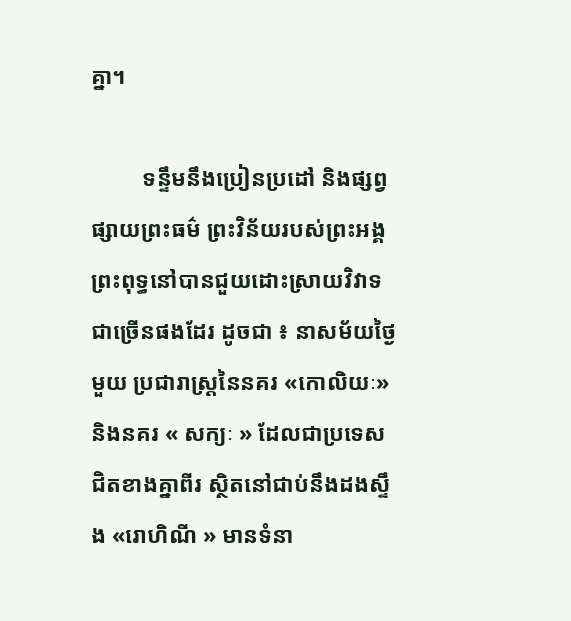គ្នា។

         ទន្ទឹមនឹងប្រៀនប្រដៅ និងផ្សព្វផ្សាយព្រះធម៌ ព្រះវិន័យរបស់ព្រះអង្គ ព្រះពុទ្ធនៅបានជួយដោះស្រាយវិវាទជាច្រើនផងដែរ ដូចជា ៖ នាសម័យថ្ងៃមួយ ប្រជារាស្ត្រនៃនគរ «កោលិយៈ»និងនគរ « សក្យៈ » ដែលជាប្រទេសជិតខាងគ្នាពីរ ស្ថិតនៅជាប់នឹងដងស្ទឹង «រោហិណី » មានទំនា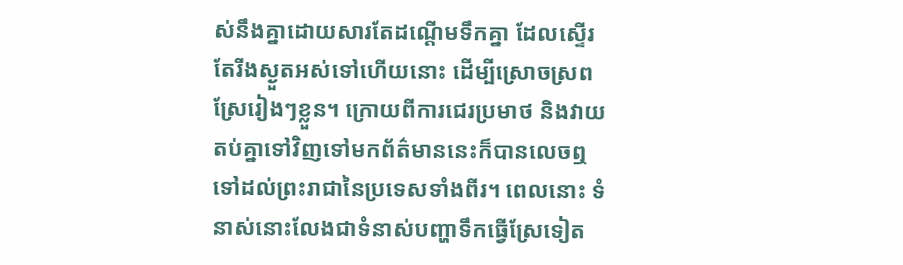ស់នឹងគ្នាដោយសារតែដណ្តើមទឹកគ្នា ដែលស្ទើរតែរីងស្ងួតអស់ទៅហើយនោះ ដើម្បីស្រោចស្រពស្រែរៀងៗខ្លួន។ ក្រោយពីការជេរប្រមាថ និងវាយតប់គ្នាទៅវិញទៅមកព័ត៌មាននេះក៏បានលេចឮទៅដល់ព្រះរាជានៃប្រទេសទាំងពីរ។ ពេលនោះ ទំនាស់នោះលែងជាទំនាស់បញ្ហាទឹកធ្វើស្រែទៀត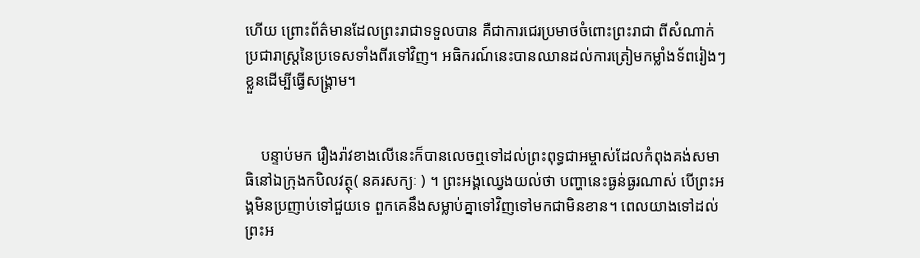ហើយ ព្រោះព័ត៌មានដែលព្រះរាជាទទួលបាន គឺជាការជេរប្រមាថចំពោះព្រះរាជា ពីសំណាក់ប្រជារាស្ត្រនៃប្រទេសទាំងពីរទៅវិញ។ អធិករណ៍នេះបានឈានដល់ការត្រៀមកម្លាំងទ័ពរៀងៗខ្លួនដើម្បីធ្វើសង្គ្រាម។


    បន្ទាប់មក រឿងរ៉ាវខាងលើនេះក៏បានលេចឮទៅដល់ព្រះពុទ្ធជាអម្ចាស់ដែលកំពុងគង់សមាធិនៅឯក្រុងកបិលវត្ថុ( នគរសក្យៈ ) ។ ព្រះអង្គឈ្វេងយល់ថា បញ្ហានេះធ្ងន់ធ្ងរណាស់ បើព្រះអង្គមិនប្រញាប់ទៅជួយទេ ពួកគេនឹងសម្លាប់គ្នាទៅវិញទៅមកជាមិនខាន។ ពេលយាងទៅដល់ ព្រះអ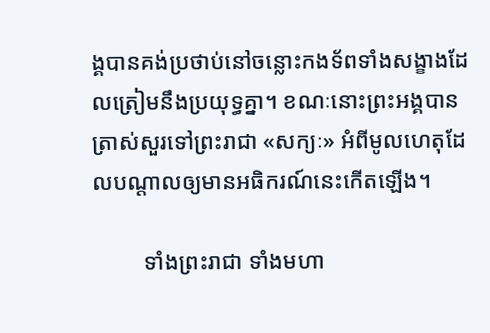ង្គបានគង់ប្រថាប់នៅចន្លោះកងទ័ពទាំងសង្ខាងដែលត្រៀមនឹងប្រយុទ្ធគ្នា។ ខណៈនោះព្រះអង្គបានត្រាស់សួរទៅព្រះរាជា «សក្យៈ» អំពីមូលហេតុដែលបណ្តាលឲ្យមានអធិករណ៍នេះកើតឡើង។

         ទាំងព្រះរាជា ទាំងមហា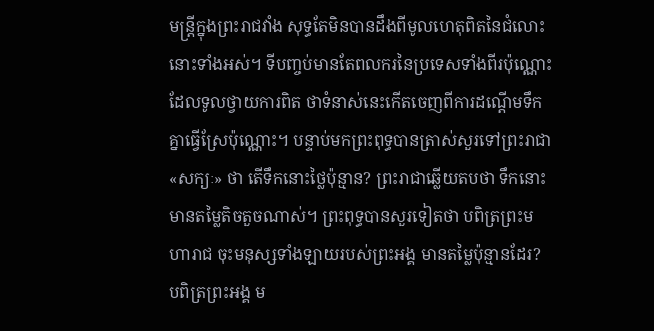មន្ត្រីក្នុងព្រះរាជវាំង សុទ្ធតែមិនបានដឹងពីមូលហេតុពិតនៃជំលោះនោះទាំងអស់។ ទីបញ្ចប់មានតែពលករនៃប្រទេសទាំងពីរប៉ុណ្ណោះដែលទូលថ្វាយការពិត ថាទំនាស់នេះកើតចេញពីការដណ្តើមទឹកគ្នាធ្វើស្រែប៉ុណ្ណោះ។ បន្ទាប់មកព្រះពុទ្ធបានត្រាស់សួរទៅព្រះរាជា «សក្យៈ» ថា តើទឹកនោះថ្លៃប៉ុន្មាន? ព្រះរាជាឆ្លើយតបថា ទឹកនោះមានតម្លៃតិចតួចណាស់។ ព្រះពុទ្ធបានសួរទៀតថា បពិត្រព្រះមហារាជ ចុះមនុស្សទាំងឡាយរបស់ព្រះអង្គ មានតម្លៃប៉ុន្មានដែរ? បពិត្រព្រះអង្គ ម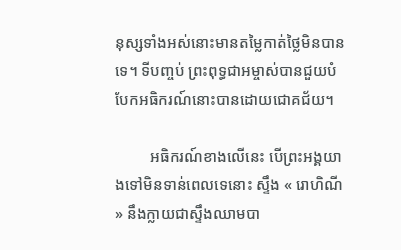នុស្សទាំងអស់នោះមានតម្លៃកាត់ថ្លៃមិនបានទេ។ ទីបញ្ចប់ ព្រះពុទ្ធជាអម្ចាស់បានជួយបំបែកអធិករណ៍នោះបានដោយជោគជ័យ។

         អធិករណ៍ខាងលើនេះ បើព្រះអង្គយាងទៅមិនទាន់ពេលទេនោះ ស្ទឹង « រោហិណី » នឹងក្លាយជាស្ទឹងឈាមបា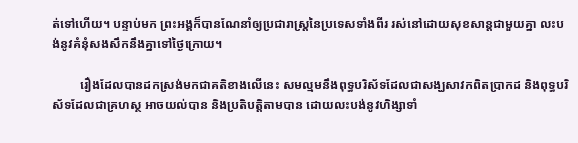ត់ទៅហើយ។ បន្ទាប់មក ព្រះអង្គក៏បានណែនាំឲ្យប្រជារាស្ត្រនៃប្រទេសទាំងពីរ រស់នៅដោយសុខសាន្តជាមួយគ្នា លះបង់នូវគំនុំសងសឹកនឹងគ្នាទៅថ្ងៃក្រោយ។

         រឿងដែលបានដកស្រង់មកជាគតិខាងលើនេះ សមល្មមនឹងពុទ្ធបរិស័ទដែលជាសង្ឃសាវកពិតប្រាកដ និងពុទ្ធបរិស័ទដែលជាគ្រហស្ថ អាចយល់បាន និងប្រតិបត្តិតាមបាន ដោយលះបង់នូវហិង្សាទាំ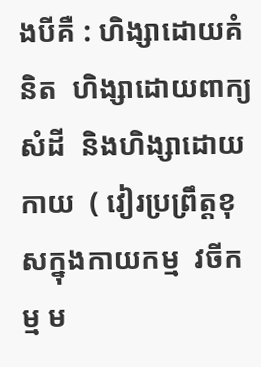ងបីគឺ : ហិង្សាដោយគំនិត  ហិង្សាដោយពាក្យសំដី  និងហិង្សាដោយកាយ  ( វៀរប្រព្រឹត្តខុសក្នុងកាយកម្ម  វចីកម្ម ម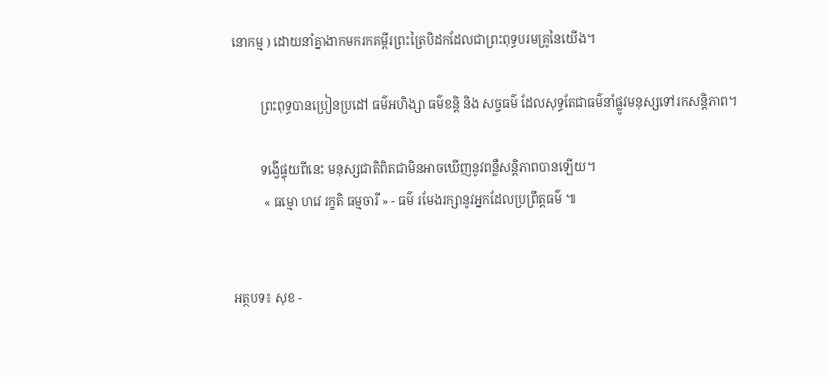នោកម្ម ) ដោយនាំគ្នាងាកមករកគម្ពីរព្រះត្រៃបិដកដែលជាព្រះពុទ្ធបរមគ្រូនៃយើង។

         ព្រះពុទ្ធបានប្រៀនប្រដៅ ធម៌អហិង្សា ធម៌ខន្តិ និង សច្ចធម៌ ដែលសុទ្ធតែជាធម៌នាំផ្លូវមនុស្សទៅរកសន្តិភាព។

         ទង្វើផ្ទុយពីនេះ មនុស្សជាតិពិតជាមិនអាចឃើញនូវពន្លឺសន្តិភាពបានឡើយ។
          « ធម្មោ ហវេ រក្ខតិ ធម្មចារី » - ធម៌ រមែងរក្សានូវអ្នកដែលប្រព្រឹត្តធម៌ ៕


អត្ថបទ៖ សុខ -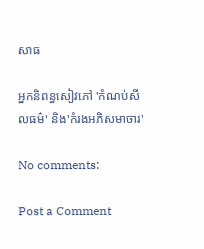សាធ

អ្នកនិពន្ធសៀវភៅ 'កំណប់សីលធម៌' និង'កំរងអភិសមាចារ'

No comments:

Post a Comment